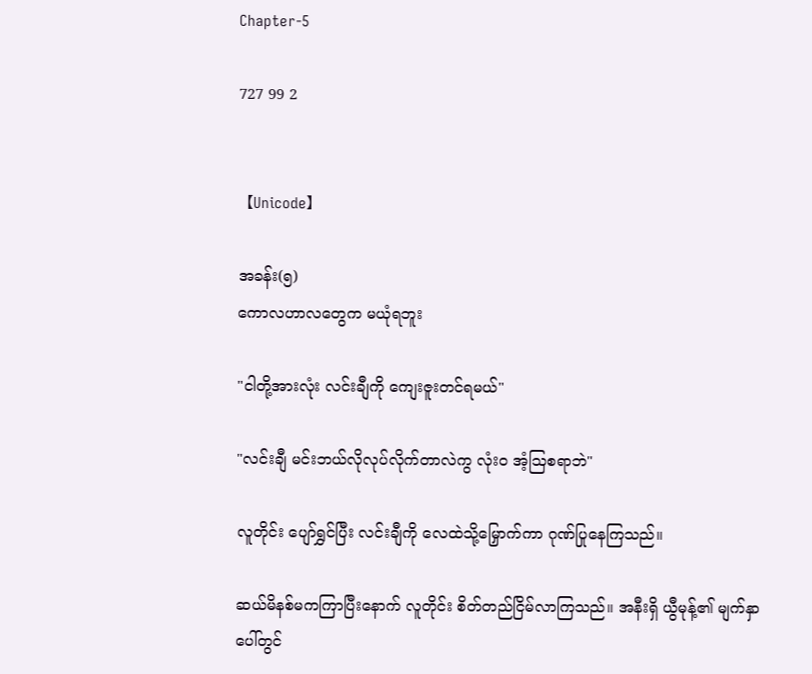Chapter-5

727 99 2


【Unicode】

အခန်း(၅)
ကောလဟာလတွေက မယုံရဘူး

"ငါတို့အားလုံး လင်းချီကို ကျေးဇူးတင်ရမယ်"

"လင်းချီ မင်းဘယ်လိုလုပ်လိုက်တာလဲကွ လုံး၀ အံ့ဩစရာဘဲ"

လူတိုင်း ပျော်ရွှင်ပြီး လင်းချီကို လေထဲသို့မြှောက်ကာ ဂုဏ်ပြုနေကြသည်။

ဆယ်မိနစ်မကကြာပြီးနောက် လူတိုင်း စိတ်တည်ငြိမ်လာကြသည်။ အနီးရှိ ယွီမုန့်၏ မျက်နှာပေါ်တွင်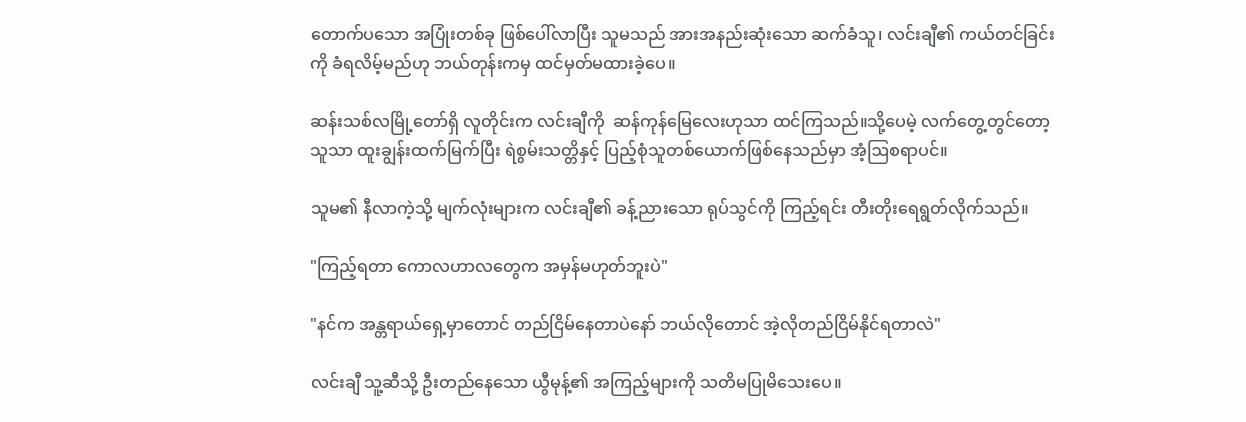တောက်ပသော အပြုံးတစ်ခု ဖြစ်ပေါ်လာပြီး သူမသည် အားအနည်းဆုံးသော ဆက်ခံသူ၊ လင်းချီ၏ ကယ်တင်ခြင်းကို ခံရလိမ့်မည်ဟု ဘယ်တုန်းကမှ ထင်မှတ်မထားခဲ့ပေ။

ဆန်းသစ်လမြို့တော်ရှိ လူတိုင်းက လင်းချီကို  ဆန်ကုန်မြေလေးဟုသာ ထင်ကြသည်။သို့ပေမဲ့ လက်တွေ့တွင်တော့ သူသာ ထူးချွန်းထက်မြက်ပြီး ရဲစွမ်းသတ္တိနှင့် ပြည့်စုံသူတစ်ယောက်ဖြစ်နေသည်မှာ အံ့ဩစရာပင်။

သူမ၏ နီလာကဲ့သို့ မျက်လုံးများက လင်းချီ၏ ခန့်ညားသော ရုပ်သွင်ကို ကြည့်ရင်း တီးတိုးရေရွတ်လိုက်သည်။

"ကြည့်ရတာ ကောလဟာလတွေက အမှန်မဟုတ်ဘူးပဲ"

"နင်က အန္တရာယ်ရှေ့မှာတောင် တည်ငြိမ်နေတာပဲနော် ဘယ်လိုတောင် အဲ့လိုတည်ငြိမ်နိုင်ရတာလဲ"

လင်းချီ သူ့ဆီသို့ ဦးတည်နေသော ယွီမုန့်၏ အကြည့်များကို သတိမပြုမိသေးပေ။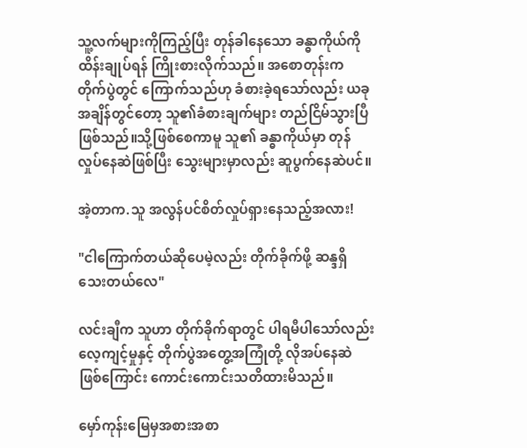သူ့လက်များကိုကြည့်ပြီး တုန်ခါနေသော ခန္ဓာကိုယ်ကို ထိန်းချုပ်ရန် ကြိုးစားလိုက်သည်။ အစောတုန်းက တိုက်ပွဲတွင် ကြောက်သည်ဟု ခံစားခဲ့ရသော်လည်း ယခုအချိန်‌တွင်တော့ သူ၏ခံစားချက်များ တည်ငြိမ်သွားပြီဖြစ်သည်။သို့ဖြစ်စေကာမူ သူ၏ ခန္ဓာကိုယ်မှာ တုန်လှုပ်နေဆဲဖြစ်ပြီး သွေးများမှာလည်း ဆူပွက်နေဆဲပင်။

အဲ့တာက.သူ အလွန်ပင်စိတ်လှုပ်ရှားနေသည့်အလား!

"ငါကြောက်တယ်ဆိုပေမဲ့လည်း တိုက်ခိုက်ဖို့ ဆန္ဒရှိသေးတယ်လေ"

လင်းချီက သူဟာ တိုက်ခိုက်ရာတွင် ပါရမီပါသော်လည်း လေ့ကျင့်မှုနှင့် တိုက်ပွဲအတွေ့အကြုံတို့ လိုအပ်နေဆဲဖြစ်ကြောင်း ကောင်းကောင်းသတိထားမိသည်။

မှော်ကုန်းမြေမှအစားအစာ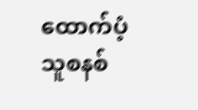ထောက်ပံ့သူစနစ်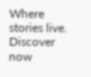Where stories live. Discover now